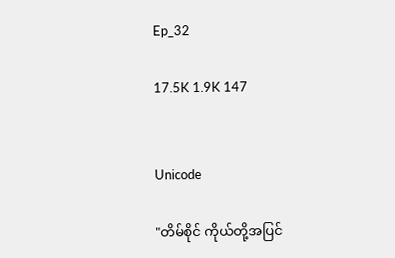Ep_32

17.5K 1.9K 147


Unicode

"တိမ်စိုင် ကိုယ်တို့အပြင်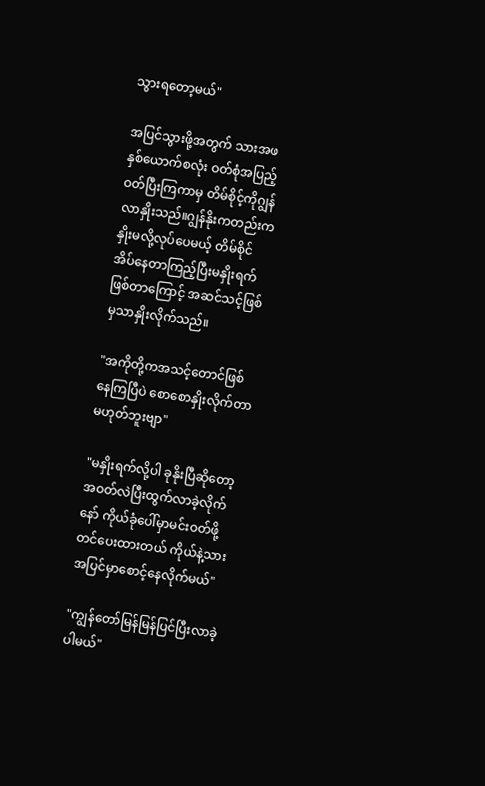သွားရတော့မယ်"

အပြင်သွားဖို့အတွက် သားအဖနှစ်ယောက်စလုံး ဝတ်စုံအပြည့်ဝတ်ပြီးကြကာမှ တိမ်စိုင့်ကိုဂျွန်လာနှိုးသည်။ဂျွန်နိုးကတည်းကနှိုးမလို့လုပ်ပေမယ့် တိမ်စိုင်အိပ်နေတာကြည့်ပြီးမနှိုးရက်ဖြစ်တာကြောင့် အဆင်သင့်ဖြစ်မှသာနှိုးလိုက်သည်။

"အကိုတို့ကအသင့်တောင်ဖြစ်နေကြပြီပဲ စောစောနှိုးလိုက်တာမဟုတ်ဘူးဗျာ"

"မနှိုးရက်လို့ပါ ခုနိုးပြီဆိုတော့အဝတ်လဲပြီးထွက်လာခဲ့လိုက်နော် ကိုယ်ခုံပေါ်မှာမင်းဝတ်ဖို့တင်ပေးထားတယ် ကိုယ်နဲ့သားအပြင်မှာစောင့်နေလိုက်မယ်"

"ကျွန်တော်မြန်မြန်ပြင်ပြီးလာခဲ့ပါမယ်"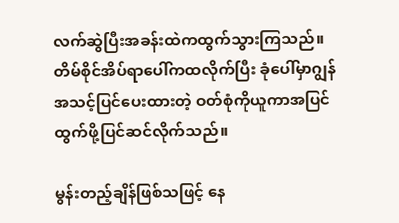လက်ဆွဲပြီးအခန်းထဲကထွက်သွားကြသည်။တိမ်စိုင်အိပ်ရာပေါ်ကထလိုက်ပြီး ခုံပေါ်မှာဂျွန်အသင့်ပြင်ပေးထားတဲ့ ဝတ်စုံကိုယူကာအပြင်ထွက်ဖို့ပြင်ဆင်လိုက်သည်။

မွန်းတည့်ချိန်ဖြစ်သဖြင့် နေ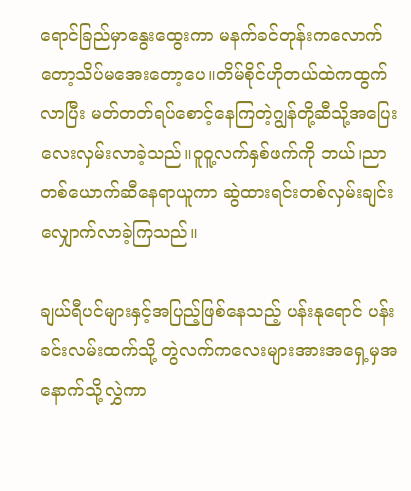ရောင်ခြည်မှာနွေးထွေးကာ မနက်ခင်တုန်းကလောက်တော့သိပ်မအေးတော့ပေ။တိမ်စိုင်ဟိုတယ်ထဲကထွက်လာပြီး မတ်တတ်ရပ်စောင့်နေကြတဲ့ဂျွန်တို့ဆီသို့အပြေးလေးလှမ်းလာခဲ့သည်။ဝူဝူ့လက်နှစ်ဖက်ကို ဘယ်၊ညာ တစ်ယောက်ဆီနေရာယူကာ ဆွဲထားရင်းတစ်လှမ်းချင်းလျှောက်လာခဲ့ကြသည်။

ချယ်ရီပင်များနှင့်အပြည့်ဖြစ်နေသည့် ပန်းနုရောင် ပန်းခင်းလမ်းထက်သို့ တွဲလက်ကလေးများအားအရှေ့မှအနောက်သို့လွှဲကာ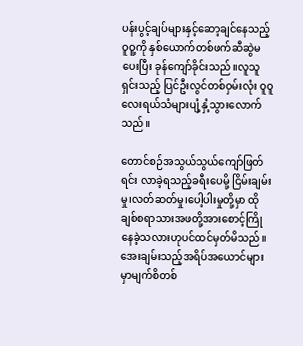ပန်းပွင့်ချပ်များနှင့်ဆော့ချင်နေသည့်ဝူဝူ့ကို နှစ်ယောက်တစ်ဖက်ဆီဆွဲမပေးပြီး ခုန်ကျော်ခိုင်းသည်။လူသူရှင်းသည့် ပြင်ဦးလွင်တစ်ဝှမ်းလုံး ဝူဝူလေးရယ်သံများပျံ့နှံ့သွားလောက်သည်။

တောင်စဉ်အသွယ်သွယ်ကျော်ဖြတ်ရင်း လာခဲ့ရသည့်ခရီးပေမို့ ငြိမ်းချမ်းမှု၊လတ်ဆတ်မှု၊ပေါ့ပါးမှုတို့မှာ‌ ထိုချစ်စရာသားအဖတို့အားစောင့်ကြိုနေခဲ့သလားဟုပင်ထင်မှတ်မိသည်။ အေးချမ်းသည့်အရိပ်အယောင်များမှာမျက်စိတစ်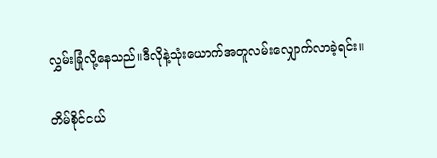လွှမ်းခြုံလို့နေသည်။ဒီလိုနဲ့သုံးယောက်အတူလမ်းလျှောက်လာခဲ့ရင်း။

တိမ်စိုင်ငယ်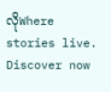လိုWhere stories live. Discover now